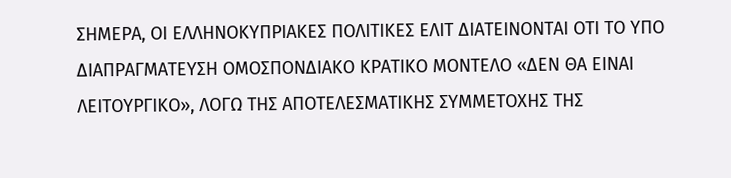ΣΗΜΕΡΑ, ΟΙ ΕΛΛΗΝΟΚΥΠΡΙΑΚΕΣ ΠΟΛΙΤΙΚΕΣ ΕΛΙΤ ΔΙΑΤΕΙΝΟΝΤΑΙ ΟΤΙ ΤΟ ΥΠΟ ΔΙΑΠΡΑΓΜΑΤΕΥΣΗ ΟΜΟΣΠΟΝΔΙΑΚΟ ΚΡΑΤΙΚΟ ΜΟΝΤΕΛΟ «ΔΕΝ ΘΑ ΕΙΝΑΙ ΛΕΙΤΟΥΡΓΙΚΟ», ΛΟΓΩ ΤΗΣ ΑΠΟΤΕΛΕΣΜΑΤΙΚΗΣ ΣΥΜΜΕΤΟΧΗΣ ΤΗΣ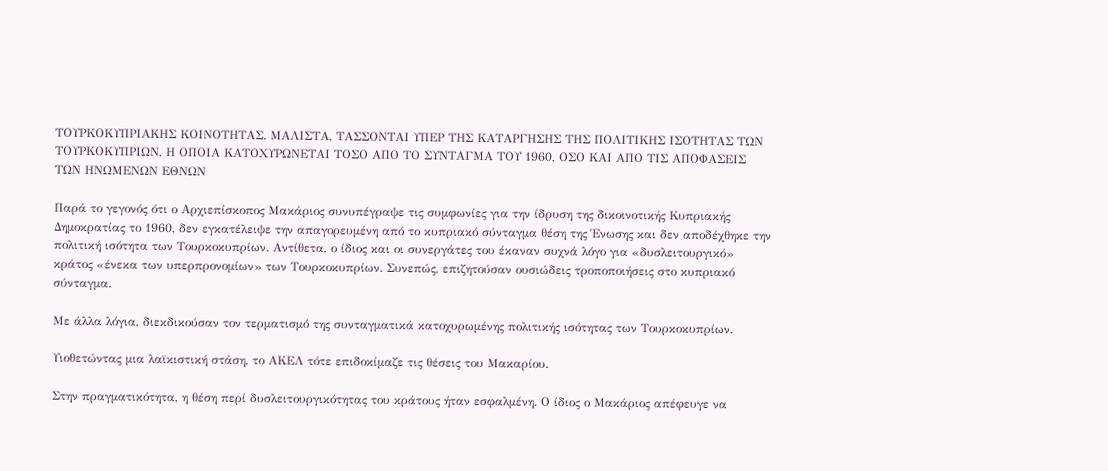ΤΟΥΡΚΟΚΥΠΡΙΑΚΗΣ ΚΟΙΝΟΤΗΤΑΣ. ΜΑΛΙΣΤΑ, ΤΑΣΣΟΝΤΑΙ ΥΠΕΡ ΤΗΣ ΚΑΤΑΡΓΗΣΗΣ ΤΗΣ ΠΟΛΙΤΙΚΗΣ ΙΣΟΤΗΤΑΣ ΤΩΝ ΤΟΥΡΚΟΚΥΠΡΙΩΝ, Η ΟΠΟΙΑ ΚΑΤΟΧΥΡΩΝΕΤΑΙ ΤΟΣΟ ΑΠΟ ΤΟ ΣΥΝΤΑΓΜΑ ΤΟΥ 1960, ΟΣΟ ΚΑΙ ΑΠΟ ΤΙΣ ΑΠΟΦΑΣΕΙΣ ΤΩΝ ΗΝΩΜΕΝΩΝ ΕΘΝΩΝ

Παρά το γεγονός ότι ο Αρχιεπίσκοπος Μακάριος συνυπέγραψε τις συμφωνίες για την ίδρυση της δικοινοτικής Κυπριακής Δημοκρατίας το 1960, δεν εγκατέλειψε την απαγορευμένη από το κυπριακό σύνταγμα θέση της Ένωσης και δεν αποδέχθηκε την πολιτική ισότητα των Τουρκοκυπρίων. Αντίθετα, ο ίδιος και οι συνεργάτες του έκαναν συχνά λόγο για «δυσλειτουργικό» κράτος «ένεκα των υπερπρονομίων» των Τουρκοκυπρίων. Συνεπώς, επιζητούσαν ουσιώδεις τροποποιήσεις στο κυπριακό σύνταγμα.

Με άλλα λόγια, διεκδικούσαν τον τερματισμό της συνταγματικά κατοχυρωμένης πολιτικής ισότητας των Τουρκοκυπρίων.

Υιοθετώντας μια λαϊκιστική στάση, το ΑΚΕΛ τότε επιδοκίμαζε τις θέσεις του Μακαρίου.

Στην πραγματικότητα, η θέση περί δυσλειτουργικότητας του κράτους ήταν εσφαλμένη. Ο ίδιος ο Μακάριος απέφευγε να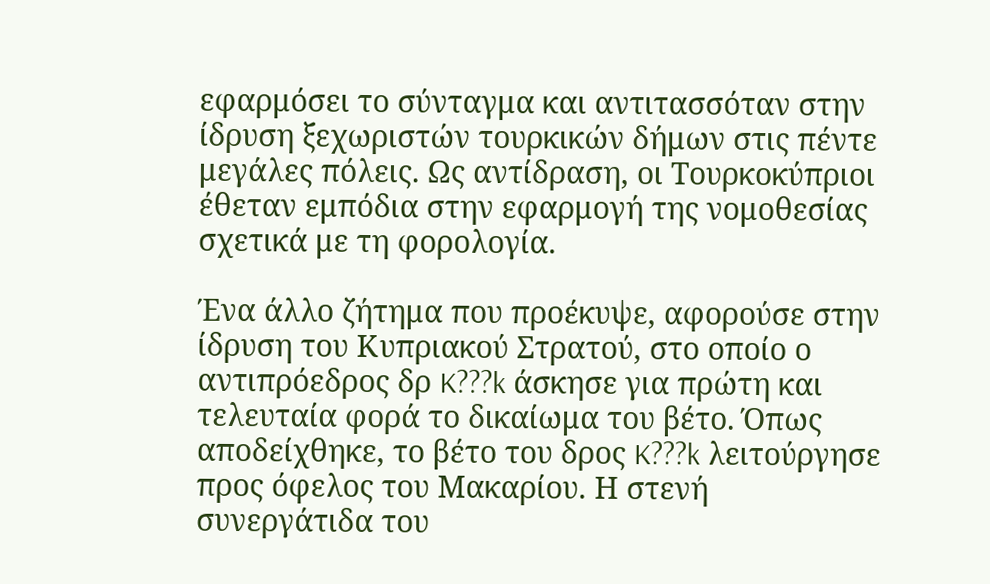εφαρμόσει το σύνταγμα και αντιτασσόταν στην ίδρυση ξεχωριστών τουρκικών δήμων στις πέντε μεγάλες πόλεις. Ως αντίδραση, οι Τουρκοκύπριοι έθεταν εμπόδια στην εφαρμογή της νομοθεσίας σχετικά με τη φορολογία.

Ένα άλλο ζήτημα που προέκυψε, αφορούσε στην ίδρυση του Κυπριακού Στρατού, στο οποίο ο αντιπρόεδρος δρ K???k άσκησε για πρώτη και τελευταία φορά το δικαίωμα του βέτο. Όπως αποδείχθηκε, το βέτο του δρος K???k λειτούργησε προς όφελος του Μακαρίου. Η στενή συνεργάτιδα του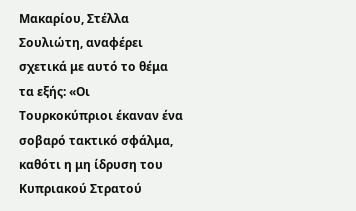Μακαρίου, Στέλλα Σουλιώτη, αναφέρει σχετικά με αυτό το θέμα τα εξής: «Οι Τουρκοκύπριοι έκαναν ένα σοβαρό τακτικό σφάλμα, καθότι η μη ίδρυση του Κυπριακού Στρατού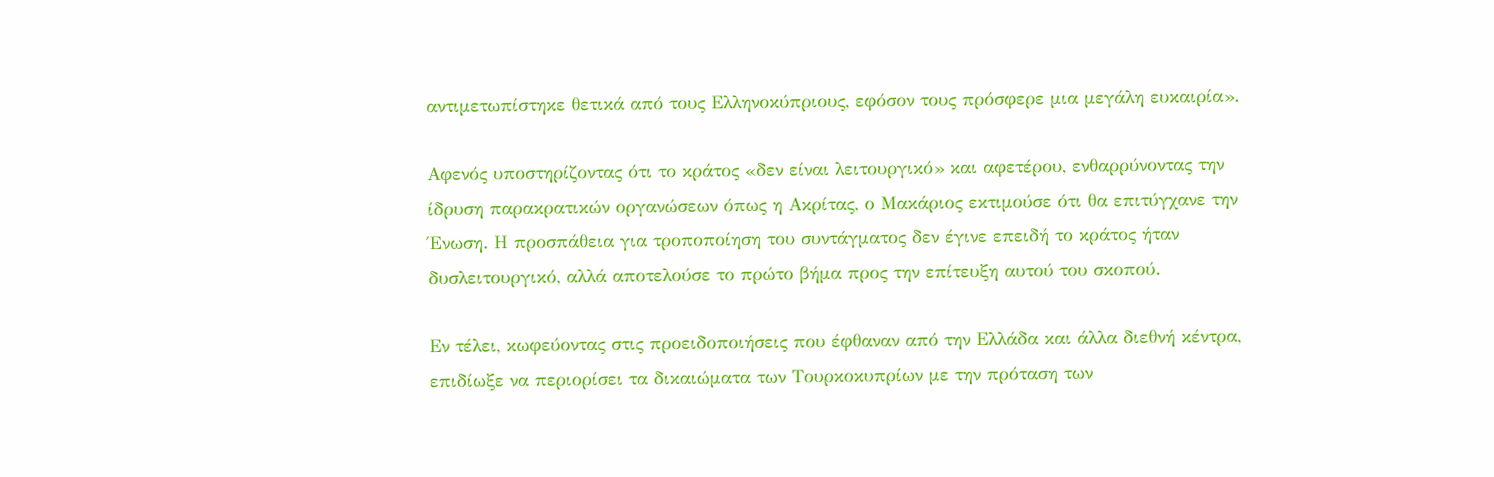αντιμετωπίστηκε θετικά από τους Ελληνοκύπριους, εφόσον τους πρόσφερε μια μεγάλη ευκαιρία».

Αφενός υποστηρίζοντας ότι το κράτος «δεν είναι λειτουργικό» και αφετέρου, ενθαρρύνοντας την ίδρυση παρακρατικών οργανώσεων όπως η Ακρίτας, ο Μακάριος εκτιμούσε ότι θα επιτύγχανε την Ένωση. Η προσπάθεια για τροποποίηση του συντάγματος δεν έγινε επειδή το κράτος ήταν δυσλειτουργικό, αλλά αποτελούσε το πρώτο βήμα προς την επίτευξη αυτού του σκοπού.

Εν τέλει, κωφεύοντας στις προειδοποιήσεις που έφθαναν από την Ελλάδα και άλλα διεθνή κέντρα, επιδίωξε να περιορίσει τα δικαιώματα των Τουρκοκυπρίων με την πρόταση των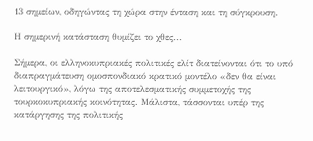13 σημείων, οδηγώντας τη χώρα στην ένταση και τη σύγκρουση.

Η σημερινή κατάσταση θυμίζει το χθες...

Σήμερα, οι ελληνοκυπριακές πολιτικές ελίτ διατείνονται ότι το υπό διαπραγμάτευση ομοσπονδιακό κρατικό μοντέλο «δεν θα είναι λειτουργικό», λόγω της αποτελεσματικής συμμετοχής της τουρκοκυπριακής κοινότητας. Μάλιστα, τάσσονται υπέρ της κατάργησης της πολιτικής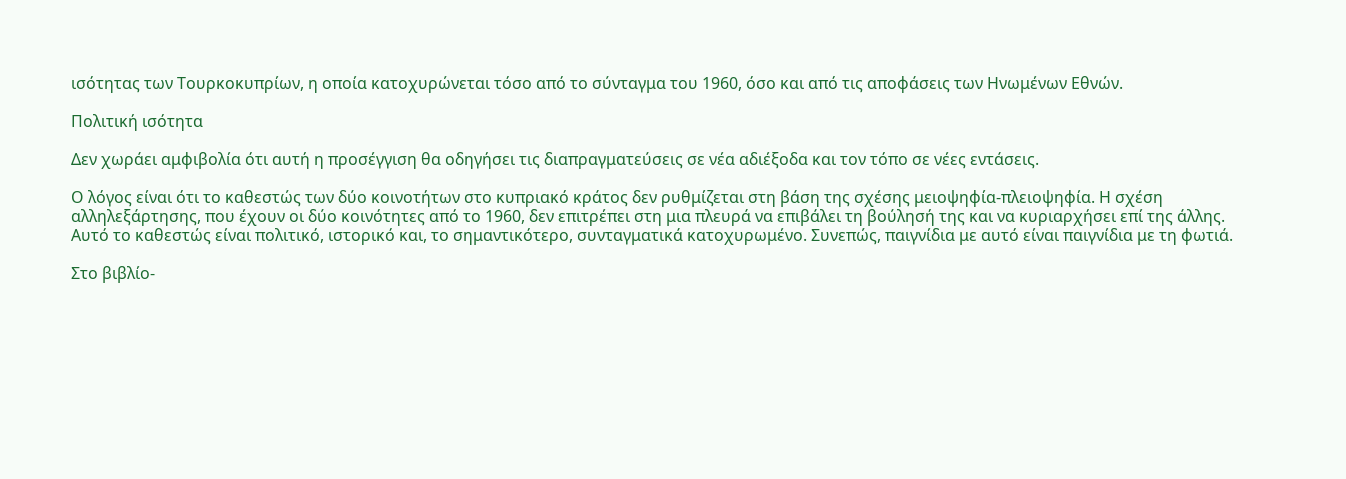ισότητας των Τουρκοκυπρίων, η οποία κατοχυρώνεται τόσο από το σύνταγμα του 1960, όσο και από τις αποφάσεις των Ηνωμένων Εθνών.

Πολιτική ισότητα

Δεν χωράει αμφιβολία ότι αυτή η προσέγγιση θα οδηγήσει τις διαπραγματεύσεις σε νέα αδιέξοδα και τον τόπο σε νέες εντάσεις.

Ο λόγος είναι ότι το καθεστώς των δύο κοινοτήτων στο κυπριακό κράτος δεν ρυθμίζεται στη βάση της σχέσης μειοψηφία-πλειοψηφία. Η σχέση αλληλεξάρτησης, που έχουν οι δύο κοινότητες από το 1960, δεν επιτρέπει στη μια πλευρά να επιβάλει τη βούλησή της και να κυριαρχήσει επί της άλλης. Αυτό το καθεστώς είναι πολιτικό, ιστορικό και, το σημαντικότερο, συνταγματικά κατοχυρωμένο. Συνεπώς, παιγνίδια με αυτό είναι παιγνίδια με τη φωτιά.

Στο βιβλίο-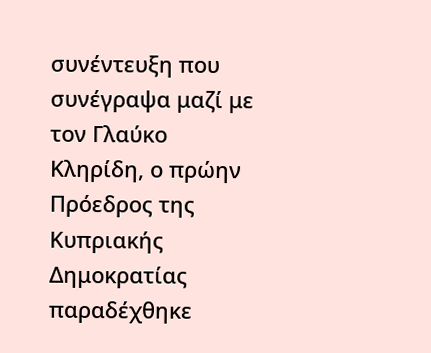συνέντευξη που συνέγραψα μαζί με τον Γλαύκο Κληρίδη, ο πρώην Πρόεδρος της Κυπριακής Δημοκρατίας παραδέχθηκε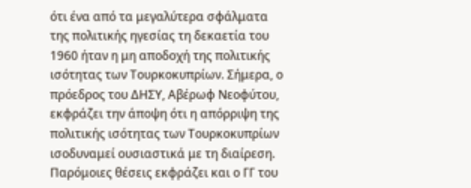ότι ένα από τα μεγαλύτερα σφάλματα της πολιτικής ηγεσίας τη δεκαετία του 1960 ήταν η μη αποδοχή της πολιτικής ισότητας των Τουρκοκυπρίων. Σήμερα, ο πρόεδρος του ΔΗΣΥ, Αβέρωφ Νεοφύτου, εκφράζει την άποψη ότι η απόρριψη της πολιτικής ισότητας των Τουρκοκυπρίων ισοδυναμεί ουσιαστικά με τη διαίρεση. Παρόμοιες θέσεις εκφράζει και ο ΓΓ του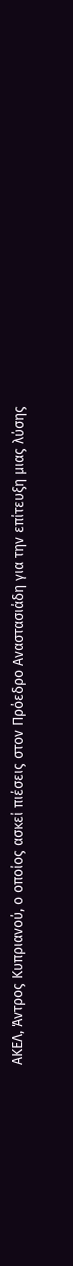ΑΚΕΛ, Άντρος Κυπριανού, ο οποίος ασκεί πιέσεις στον Πρόεδρο Αναστασιάδη για την επίτευξη μιας λύσης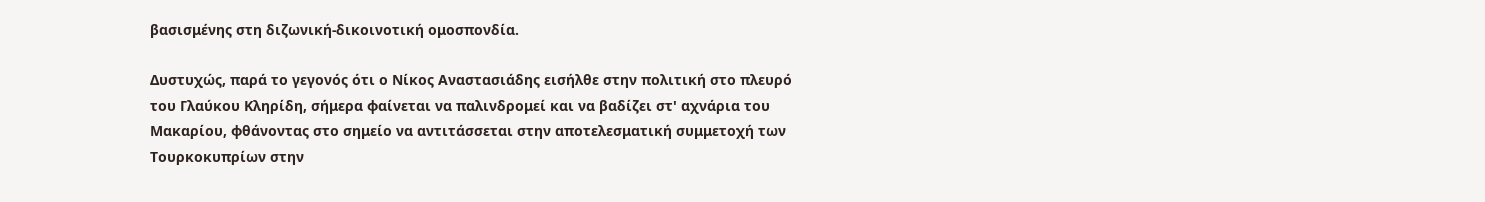βασισμένης στη διζωνική-δικοινοτική ομοσπονδία.

Δυστυχώς, παρά το γεγονός ότι ο Νίκος Αναστασιάδης εισήλθε στην πολιτική στο πλευρό του Γλαύκου Κληρίδη, σήμερα φαίνεται να παλινδρομεί και να βαδίζει στ' αχνάρια του Μακαρίου, φθάνοντας στο σημείο να αντιτάσσεται στην αποτελεσματική συμμετοχή των Τουρκοκυπρίων στην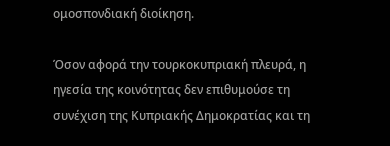ομοσπονδιακή διοίκηση.

Όσον αφορά την τουρκοκυπριακή πλευρά, η ηγεσία της κοινότητας δεν επιθυμούσε τη συνέχιση της Κυπριακής Δημοκρατίας και τη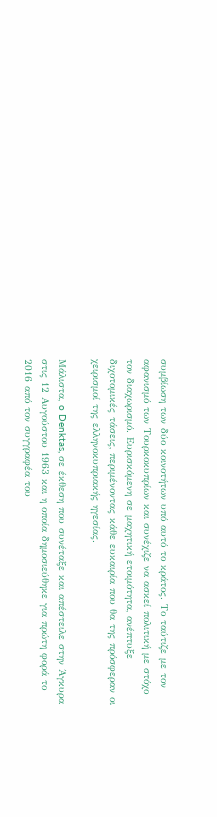συμβίωση των δύο κοινοτήτων υπό αυτό το κράτος. Το ταύτιζε με τον αφανισμό των Τουρκοκυπρίων και συνέχιζε να ασκεί πολιτική με στόχο τον διαχωρισμό. Ευρισκόμενη σε μαχητική ετοιμότητα, ανέπτυξε διχοτομικές τάσεις, περιμένοντας κάθε ευκαιρία που θα της πρόσφεραν οι χειρισμοί της ελληνοκυπριακής ηγεσίας.

Μάλιστα, o Denktas, σε έκθεση που συνέταξε και απέστειλε στην Άγκυρα στις 12 Αυγούστου 1963 και η οποία δημοσιεύθηκε για πρώτη φορά το 2016 από τον συγγραφέα του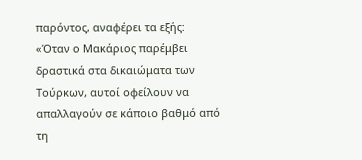παρόντος, αναφέρει τα εξής: «Όταν ο Μακάριος παρέμβει δραστικά στα δικαιώματα των Τούρκων, αυτοί οφείλουν να απαλλαγούν σε κάποιο βαθμό από τη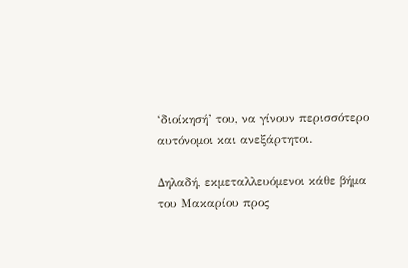‘διοίκησή’ του, να γίνουν περισσότερο αυτόνομοι και ανεξάρτητοι.

Δηλαδή, εκμεταλλευόμενοι κάθε βήμα του Μακαρίου προς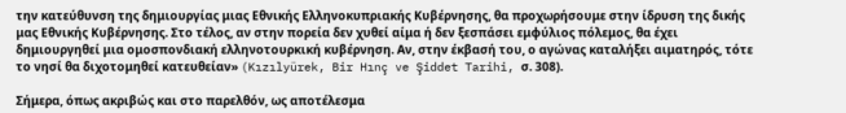την κατεύθυνση της δημιουργίας μιας Εθνικής Ελληνοκυπριακής Κυβέρνησης, θα προχωρήσουμε στην ίδρυση της δικής μας Εθνικής Κυβέρνησης. Στο τέλος, αν στην πορεία δεν χυθεί αίμα ή δεν ξεσπάσει εμφύλιος πόλεμος, θα έχει δημιουργηθεί μια ομοσπονδιακή ελληνοτουρκική κυβέρνηση. Αν, στην έκβασή του, ο αγώνας καταλήξει αιματηρός, τότε το νησί θα διχοτομηθεί κατευθείαν» (Kızılyürek, Bir Hınç ve Şiddet Tarihi, σ. 308).

Σήμερα, όπως ακριβώς και στο παρελθόν, ως αποτέλεσμα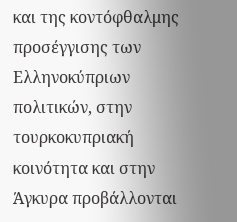και της κοντόφθαλμης προσέγγισης των Ελληνοκύπριων πολιτικών, στην τουρκοκυπριακή κοινότητα και στην Άγκυρα προβάλλονται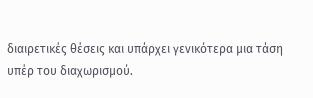διαιρετικές θέσεις και υπάρχει γενικότερα μια τάση υπέρ του διαχωρισμού.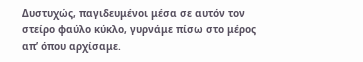Δυστυχώς, παγιδευμένοι μέσα σε αυτόν τον στείρο φαύλο κύκλο, γυρνάμε πίσω στο μέρος απ’ όπου αρχίσαμε.